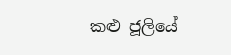කළු ජූලියේ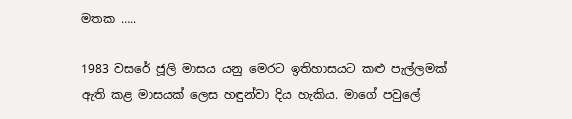මතක …..

1983 වසරේ ජූලි මාසය යනු මෙරට ඉතිහාසයට කළු පැල්ලමක් ඇති කළ මාසයක් ලෙස හඳුන්වා දිය හැකිය. මාගේ පවුලේ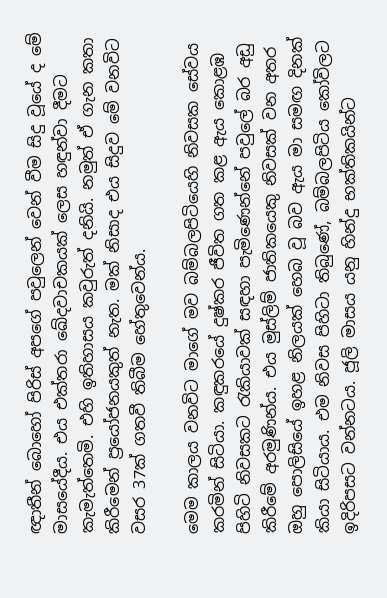ඥාතීන් බොහෝ පිරිස් අපගේ පවුලෙන් වෙන් වීම සිදු වූයේ ද මේ මාසයේදීය. එය එක්තරා ඛේදවාචකයක් ලෙස හඳුන්වා දීමට කැමැත්තෙමි. එහි ඉතිහාසය කවුරුත් දනියි. නමුත් ඒ ගැන කතා කිරීමෙන් ප්‍රයෝජනයකුත් නැත. මක් නිසාද එය සිදුව මේ වනවිට වසර 37ක් ගතවී තිබීම හේතුවෙන්ය.

මෙම කාලය වනවිට මාගේ මව බම්බලපිටියෙහි නිවසක සේවය කරමින් සිටියා. කඳුකරයේ දුෂ්කර ජීවිත ගත කළ ඇය කොළඹ පිහිටි නිවසකට රැකියාවක් සඳහා පැමිණෙන්නේ පවුලේ බර අඩු කිරීමේ අරමුණින්ය. එය මුස්ලිම් ජාතිකයෙකු නිවසක් වන අතර ඔහු පොලිසියේ ඉහළ නිලයක් හෙබ වූ බව ඇය මා සමඟ දිනක් කියා සිටියාය. එම නිවස පිහිටා තිබුණේ, බම්බලපිටිය කෝවිලට ඉදිරිපසට වන්නටය. ජූලි මාසය යනු හින්දු භක්තිකයින්ට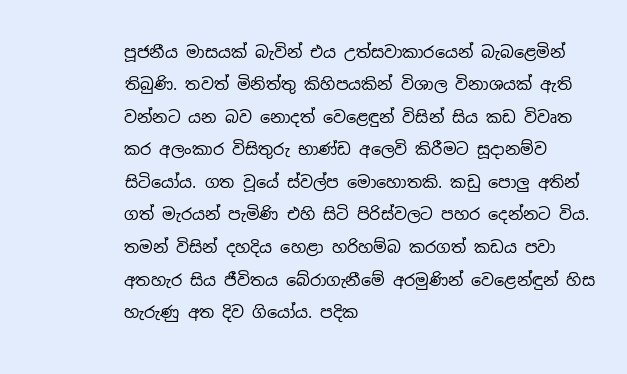පූජනීය මාසයක් බැවින් එය උත්සවාකාරයෙන් බැබළෙමින් තිබුණි. තවත් මිනිත්තු කිහිපයකින් විශාල විනාශයක් ඇති වන්නට යන බව නොදත් වෙළෙඳුන් විසින් සිය කඩ විවෘත කර අලංකාර විසිතුරු භාණ්ඩ අලෙවි කිරීමට සූදානම්ව සිටියෝය. ගත වූයේ ස්වල්ප මොහොතකි. කඩු පොලු අතින් ගත් මැරයන් පැමිණි එහි සිටි පිරිස්වලට පහර දෙන්නට විය. තමන් විසින් දහදිය හෙළා හරිහම්බ කරගත් කඩය පවා අතහැර සිය ජීවිතය බේරාගැනීමේ අරමුණින් වෙළෙන්ඳුන් හිස හැරුණු අත දිව ගියෝය. පදික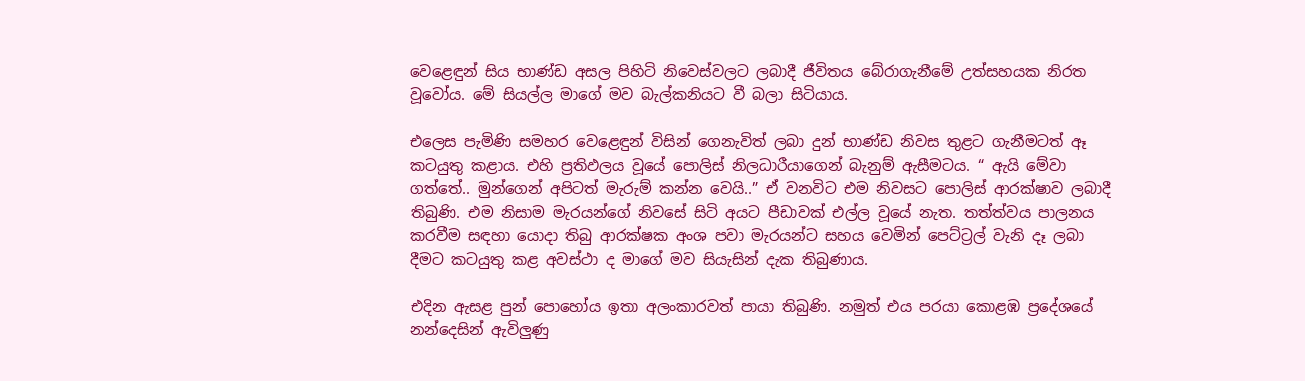වෙළෙඳුන් සිය භාණ්ඩ අසල පිහිටි නිවෙස්වලට ලබාදී ජීවිතය බේරාගැනීමේ උත්සහයක නිරත වූවෝය. මේ සියල්ල මාගේ මව බැල්කනියට වී බලා සිටියාය.

එලෙස පැමිණි සමහර වෙළෙඳුන් විසින් ගෙනැවිත් ලබා දුන් භාණ්ඩ නිවස තුළට ගැනීමටත් ඈ කටයුතු කළාය. එහි ප්‍රතිඵලය වූයේ පොලිස් නිලධාරීයාගෙන් බැනුම් ඇසීමටය. “ ඇයි මේවා ගත්තේ.. මුන්ගෙන් අපිටත් මැරුම් කන්න වෙයි..” ඒ වනවිට එම නිවසට පොලිස් ආරක්ෂාව ලබාදී තිබුණි. එම නිසාම මැරයන්ගේ නිවසේ සිටි අයට පීඩාවක් එල්ල වූයේ නැත. තත්ත්වය පාලනය කරවීම සඳහා යොදා තිබු ආරක්ෂක අංශ පවා මැරයන්ට සහය වෙමින් පෙට්ට්‍රල් වැනි දෑ ලබා දීමට කටයුතු කළ අවස්ථා ද මාගේ මව සියැසින් දැක තිබුණාය.

එදින ඇසළ පුන් පොහෝය ඉතා අලංකාරවත් පායා තිබුණි. නමුත් එය පරයා කොළඹ ප්‍රදේශයේ නන්දෙසින් ඇවිලුණු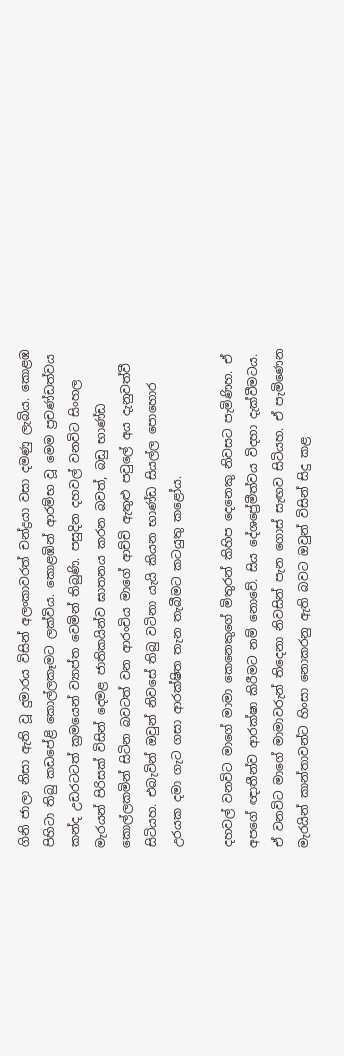ගිනි ජාලා නිසා ඇති වූ දුමාරය විසින් අලංකාවරත් චන්ද්‍රයා වසා දමණු ලැබිය. කොළඹ පිහිටා තිබු කඩපේළි කොල්ලකෑමට ලක්විය. කොළඹින් ආරම්භ වූ මෙම ප්‍රචණ්ඩත්වය කන්ද උඩරටටත් ක්‍රමයෙන් ව්‍යාප්ත වෙමින් තිබුණි. පසුදින දහවල් වනවිට සිංහල මැරයන් පිරිසක් විසින් දෙමළ ජාතිකයින්ව ඝාතනය කරන බවත්, බඩු භාණ්ඩ කොල්ලකමින් සිටින බවටත් වන ආරංචිය මාගේ ආච්චි ඇතුළු පවුලේ අය දැනුවත්වී සිටියහ. එබැවින් ඔවුන් නිවසේ තිබු වටිනා යැයි කියන භාණ්ඩ සියල්ල පොහොර උරයක දමා ගැට ගසා ආරක්ෂිත තැන තැබීමට කටයුතු කළෝය.

දහවල් වනවිට මාගේ මාමා කෙනෙකුගේ මිතුරන් කිහිප දෙනෙකු නිවසට පැමිණිහ. ඒ අපගේ ඥාතීන්ව ආරක්ෂා කිරීමට නම් නොවේ. සිය දේශප්‍රේමීත්වය විදහා දැක්වීමටය. ඒ වනවිට මාගේ මාමාවරුන් තිදෙනා නිවසින් පැන ගොස් සැඟව සිටියහ. ඒ පැමිණෙන මැරයින් කාන්තාවන්ට හිංසා නොකරනු ඇති බවට ඔවුන් විසින් සිදු කළ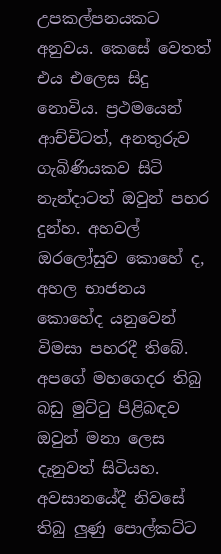උපකල්පනයකට අනුවය. කෙසේ වෙතත් එය එලෙස සිදු නොවිය. ප්‍රථමයෙන් ආච්චිටත්, අනතුරුව ගැබිණියකව සිටි නැන්දාටත් ඔවුන් පහර දුන්හ. අහවල් ඔරලෝසුව කොහේ ද, අහල භාජනය කොහේද යනුවෙන් විමසා පහරදී තිබේ. අපගේ මහගෙදර තිබු බඩු මුට්ටු පිළිබඳව ඔවුන් මනා ලෙස දැනුවත් සිටියහ. අවසානයේදී නිවසේ තිබු ලුණු පොල්කට්ට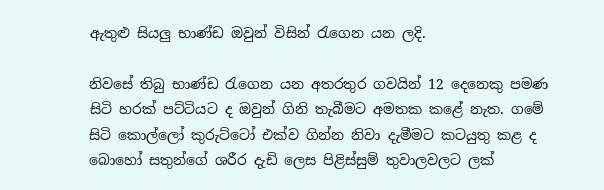ඇතුළු සියලු භාණ්ඩ ඔවුන් විසින් රැගෙන යන ලදි.

නිවසේ තිබු භාණ්ඩ රැගෙන යන අතරතුර ගවයින් 12 දෙනෙකු පමණ සිටි හරක් පට්ටියට ද ඔවුන් ගිනි තැබීමට අමතක කළේ නැත. ගමේ සිටි කොල්ලෝ කුරුට්ටෝ එක්ව ගින්න නිවා දැමීමට කටයුතු කළ ද බොහෝ සතුන්ගේ ශරීර දැඩි ලෙස පිළිස්සුම් තුවාලවලට ලක්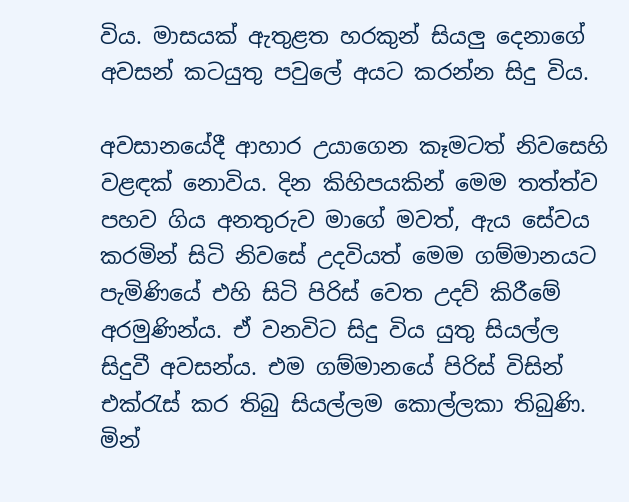විය. මාසයක් ඇතුළත හරකුන් සියලු දෙනාගේ අවසන් කටයුතු පවුලේ අයට කරන්න සිදු විය.

අවසානයේදී ආහාර උයාගෙන කෑමටත් නිවසෙහි වළඳක් නොවිය. දින කිහිපයකින් මෙම තත්ත්ව පහව ගිය අනතුරුව මාගේ මවත්, ඇය සේවය කරමින් සිටි නිවසේ උදවියත් මෙම ගම්මානයට පැමිණියේ එහි සිටි පිරිස් වෙත උදව් කිරීමේ අරමුණින්ය. ඒ වනවිට සිදු විය යුතු සියල්ල සිදුවී අවසන්ය. එම ගම්මානයේ පිරිස් විසින් එක්රැස් කර තිබු සියල්ලම කොල්ලකා තිබුණි. මින්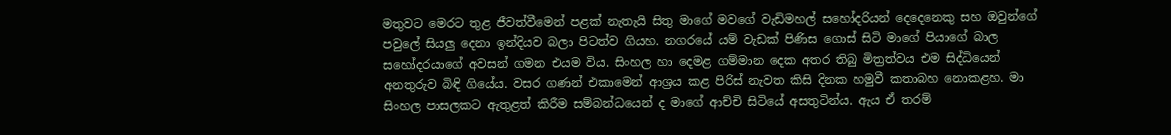මතුවට මෙරට තුළ ජීවත්වීමෙන් පළක් නැතැයි සිතු මාගේ මවගේ වැඩිමහල් සහෝදරියන් දෙදෙනෙකු සහ ඔවුන්ගේ පවුලේ සියලු දෙනා ඉන්දියව බලා පිටත්ව ගියහ. නගරයේ යම් වැඩක් පිණිස ගොස් සිටි මාගේ පියාගේ බාල සහෝදරයාගේ අවසන් ගමන එයම විය. සිංහල හා දෙමළ ගම්මාන දෙක අතර තිබු මිත්‍රත්වය එම සිද්ධියෙන් අනතුරුව බිඳි ගියේය. වසර ගණන් එකාමෙන් ආශ්‍රය කළ පිරිස් නැවත කිසි දිනක හමුවී කතාබහ නොකළහ. මා සිංහල පාසලකට ඇතුළත් කිරීම සම්බන්ධයෙන් ද මාගේ ආච්චි සිටියේ අසතුටින්ය. ඇය ඒ තරම්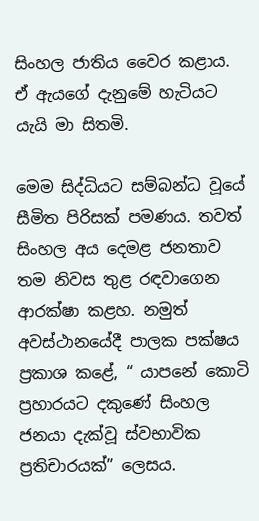සිංහල ජාතිය වෛර කළාය. ඒ ඇයගේ දැනුමේ හැටියට යැයි මා සිතමි.

මෙම සිද්ධියට සම්බන්ධ වූයේ සීමිත පිරිසක් පමණය. තවත් සිංහල අය දෙමළ ජනතාව තම නිවස තුළ රඳවාගෙන ආරක්ෂා කළහ. නමුත් අවස්ථානයේදී පාලක පක්ෂය ප්‍රකාශ කළේ, “ යාපනේ කොටි ප්‍රහාරයට දකුණේ සිංහල ජනයා දැක්වූ ස්වභාවික ප්‍රතිචාරයක්” ලෙසය.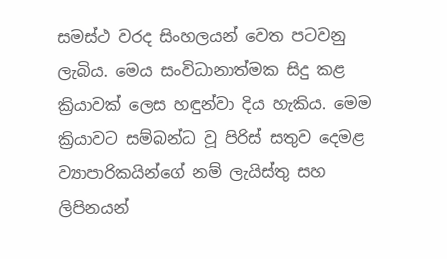සමස්ථ වරද සිංහලයන් වෙත පටවනු ලැබිය. මෙය සංවිධානාත්මක සිදු කළ ක්‍රියාවක් ලෙස හඳුන්වා දිය හැකිය. මෙම ක්‍රියාවට සම්බන්ධ වූ පිරිස් සතුව දෙමළ ව්‍යාපාරිකයින්ගේ නම් ලැයිස්තු සහ ලිපිනයන්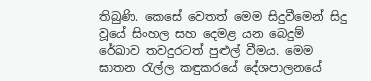තිබුණි. කෙසේ වෙතත් මෙම සිදුවීමෙන් සිදු වූයේ සිංහල සහ දෙමළ යන බෙදුම් රේඛාව තවදුරටත් පුළුල් වීමය. මෙම ඝාතන රැල්ල කඳුකරයේ දේශපාලනයේ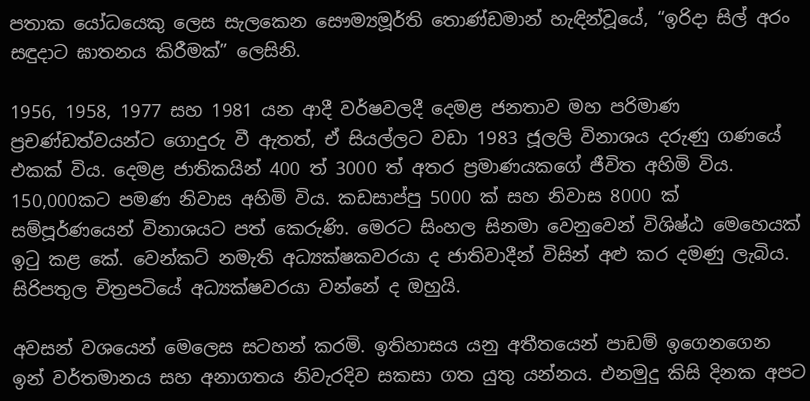පතාක යෝධයෙකු ලෙස සැලකෙන සෞම්‍යමූර්ති තොණ්ඩමාන් හැඳින්වූයේ, “ඉරිදා සිල් අරං සඳුදාට ඝාතනය කිරීමක්” ලෙසිනි.

1956, 1958, 1977 සහ 1981 යන ආදී වර්ෂවලදී දෙමළ ජනතාව මහ පරිමාණ ප්‍රචණ්ඩත්වයන්ට ගොදුරු වී ඇතත්, ඒ සියල්ලට වඩා 1983 ජූලලි විනාශය දරුණු ගණයේ එකක් විය. දෙමළ ජාතිකයින් 400 ත් 3000 ත් අතර ප්‍රමාණයකගේ ජීවිත අහිමි විය. 150,000කට පමණ නිවාස අහිමි විය. කඩසාප්පු 5000 ක් සහ නිවාස 8000 ක් සම්පූර්ණයෙන් විනාශයට පත් කෙරුණි. මෙරට සිංහල සිනමා වෙනුවෙන් විශිෂ්ඨ මෙහෙයක් ඉටු කළ කේ. වෙන්කට් නමැති අධ්‍යක්ෂකවරයා ද ජාතිවාදීන් විසින් අළු කර දමණු ලැබිය. සිරිපතුල චිත්‍රපටියේ අධ්‍යක්ෂවරයා වන්නේ ද ඔහුයි.

අවසන් වශයෙන් මෙලෙස සටහන් කරමි. ඉතිහාසය යනු අතීතයෙන් පාඩම් ඉගෙනගෙන ඉන් වර්තමානය සහ අනාගතය නිවැරදිව සකසා ගත යුතු යන්නය. එනමුදු කිසි දිනක අපට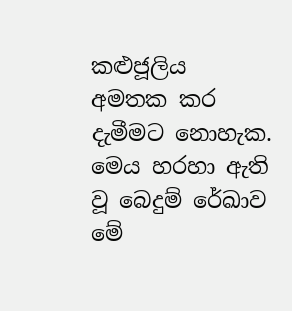කළුජූලිය අමතක කර දැමීමට නොහැක. මෙය හරහා ඇති වූ බෙදුම් රේඛාව මේ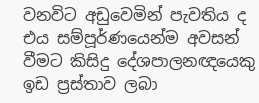වනවිට අඩුවෙමින් පැවතිය ද එය සම්පූර්ණයෙන්ම අවසන් වීමට කිසිදු දේශපාලනඥයෙකු ඉඩ ප්‍රස්තාව ලබා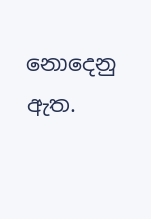නොදෙනු ඇත.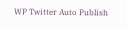WP Twitter Auto Publish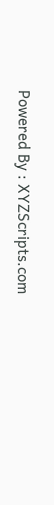Powered By : XYZScripts.com